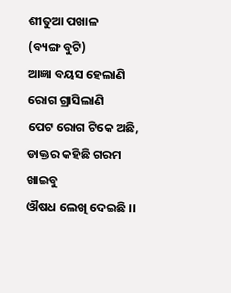ଶୀତୁଆ ପଖାଳ
(ବ୍ୟଙ୍ଗ ବୁଟି)
ଆଜ୍ଞା ବୟସ ହେଲାଣି
ରୋଗ ଗ୍ରାସିଲାଣି
ପେଟ ରୋଗ ଟିକେ ଅଛି,
ଡାକ୍ତର କହିଛି ଗରମ ଖାଇବୁ
ଔଷଧ ଲେଖି ଦେଇଛି ।।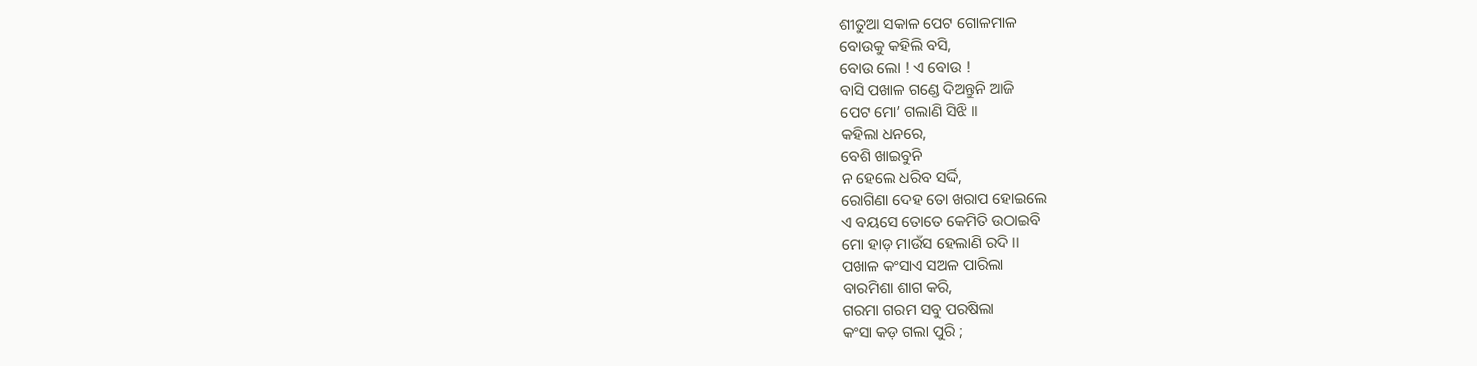ଶୀତୁଆ ସକାଳ ପେଟ ଗୋଳମାଳ
ବୋଉକୁ କହିଲି ବସି,
ବୋଉ ଲୋ ! ଏ ବୋଉ !
ବାସି ପଖାଳ ଗଣ୍ଡେ ଦିଅନ୍ତୁନି ଆଜି
ପେଟ ମୋ’ ଗଲାଣି ସିଝି ।।
କହିଲା ଧନରେ,
ବେଶି ଖାଇବୁନି
ନ ହେଲେ ଧରିବ ସର୍ଦ୍ଦି,
ରୋଗିଣା ଦେହ ତୋ ଖରାପ ହୋଇଲେ
ଏ ବୟସେ ତୋତେ କେମିତି ଉଠାଇବି
ମୋ ହାଡ଼ ମାଉଁସ ହେଲାଣି ରଦି ।।
ପଖାଳ କଂସାଏ ସଅଳ ପାରିଲା
ବାରମିଶା ଶାଗ କରି,
ଗରମା ଗରମ ସବୁ ପରଷିଲା
କଂସା କଡ଼ ଗଲା ପୁରି ;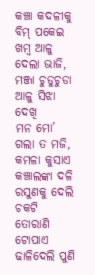କଞ୍ଚା କଦଳୀକୁ ବିମ୍ ପକେଇ
ଖମ୍ବ ଆଳୁ ଦେଲା ଭାଜି,
ମଞ୍ଜା ଚୁଡୁଚୁଡା ଆଳୁ ସିଝା ଦେଖି
ମନ ମୋ’ ଗଲା ତ ମଜି,
କମଳା କୁସାଏ କଞ୍ଚାଲଙ୍କା ଦଳି
ରସୁଣକୁ ଦେଲି ଚକଟି
ତୋରାଣି ଟୋପାଏ ଢାଳିଦେଲି ପୁଣି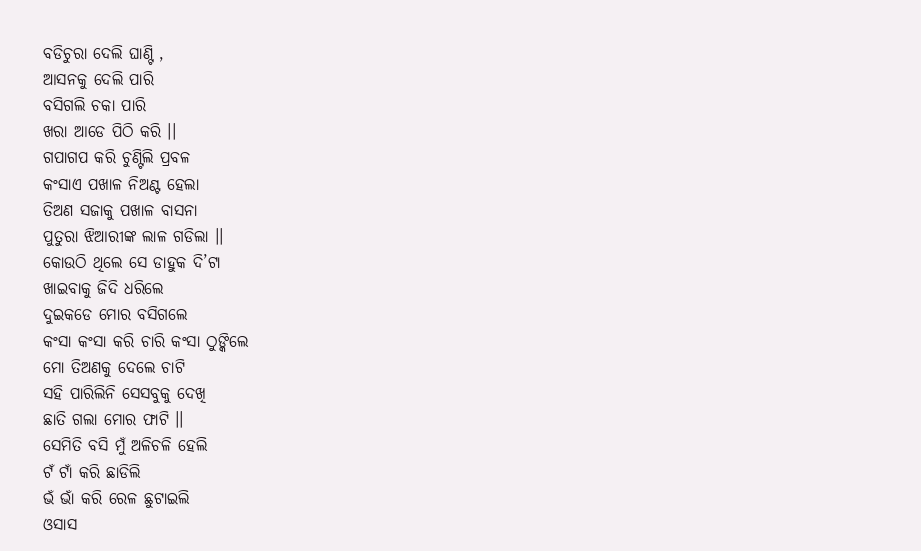ବଡିଚୁରା ଦେଲି ଘାଣ୍ଟି ,
ଆସନକୁ ଦେଲି ପାରି
ବସିଗଲି ଚକା ପାରି
ଖରା ଆଡେ ପିଠି କରି ।।
ଗପାଗପ କରି ଚୁଣ୍ଟିଲି ପ୍ରବଳ
କଂସାଏ ପଖାଳ ନିଅଣ୍ଟ ହେଲା
ତିଅଣ ସଜାକୁ ପଖାଳ ବାସନା
ପୁତୁରା ଝିଆରୀଙ୍କ ଲାଳ ଗଡିଲା ।।
କୋଉଠି ଥିଲେ ସେ ଡାହୁକ ଦି’ଟା
ଖାଇବାକୁ ଜିଦି ଧରିଲେ
ଦୁଇକଡେ ମୋର ବସିଗଲେ
କଂସା କଂସା କରି ଚାରି କଂସା ଠୁଙ୍କିଲେ
ମୋ ତିଅଣକୁ ଦେଲେ ଚାଟି
ସହି ପାରିଲିନି ସେସବୁକୁ ଦେଖି
ଛାତି ଗଲା ମୋର ଫାଟି ।।
ସେମିତି ବସି ମୁଁ ଅଳିଚଳି ହେଲି
ଟଁ ଟାଁ କରି ଛାଡିଲି
ଭଁ ଭାଁ କରି ରେଳ ଛୁଟାଇଲି
ଓସାସ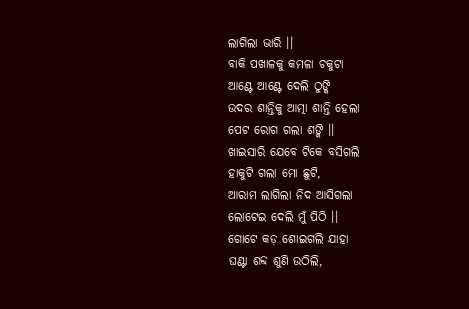ଲାଗିଲା ଭାରି ।।
ବାକି ପଖାଳକୁ କମଳା ଚକୁଟା
ଆଣ୍ଟେ ଆଣ୍ଟେ ଦେଲି ଠୁଙ୍କି
ଉଦର ଶାନ୍ତିକୁ ଆତ୍ମା ଶାନ୍ତି ହେଲା
ପେଟ ରୋଗ ଗଲା ଶଙ୍କି ।।
ଖାଇସାରି ଯେବେ ଟିକେ ବସିଗଲି
ହାକୁଟି ଗଲା ମୋ ଛୁଟି,
ଆରାମ ଲାଗିଲା ନିଦ ଆସିଗଲା
ଲୋଟେଇ ଦେଲି ମୁଁ ପିଠି ।।
ଗୋଟେ କଡ଼ ଶୋଇଗଲି ଯାହା
ଘଣ୍ଟା ଶବ୍ଦ ଶୁଣି ଉଠିଲି,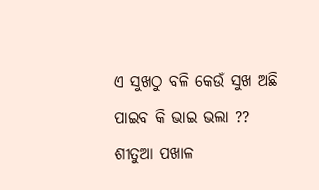ଏ ସୁଖଠୁ ବଳି କେଉଁ ସୁଖ ଅଛି
ପାଇବ କି ଭାଇ ଭଲା ??
ଶୀତୁଆ ପଖାଳ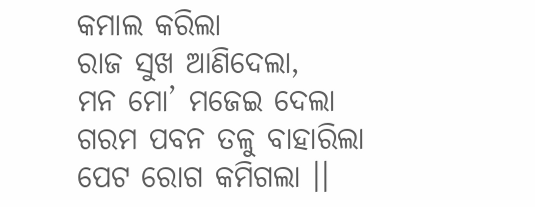କମାଲ କରିଲା
ରାଜ ସୁଖ ଆଣିଦେଲା,
ମନ ମୋ’ ମଜେଇ ଦେଲା
ଗରମ ପବନ ତଳୁ ବାହାରିଲା
ପେଟ ରୋଗ କମିଗଲା ।।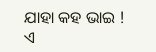ଯାହା କହ ଭାଇ !
ଏ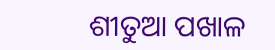ଶୀତୁଆ ପଖାଳ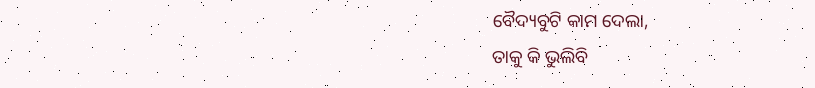ବୈଦ୍ୟବୁଟି କାମ ଦେଲା,
ତାକୁ କି ଭୁଲିବି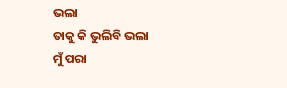ଭଲା
ତାକୁ କି ଭୁଲିବି ଭଲା
ମୁଁ ପରା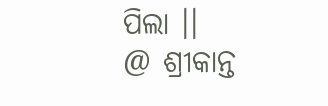ପିଲା ।।
@ ଶ୍ରୀକାନ୍ତ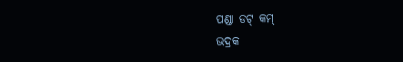ପଣ୍ଡା ଡଟ୍ କମ୍
ଭଦ୍ରକ